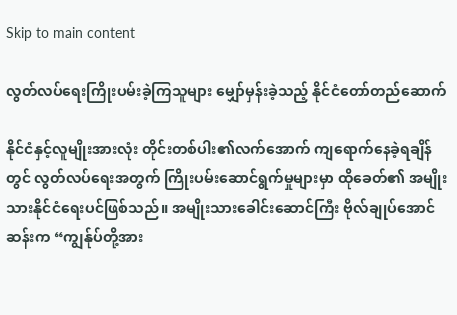Skip to main content

လွတ်လပ်ရေးကြိုးပမ်းခဲ့ကြသူများ မျှော်မှန်းခဲ့သည့် နိုင်ငံတော်တည်ဆောက်

နိုင်ငံနှင့်လူမျိုးအားလုံး တိုင်းတစ်ပါး၏လက်အောက် ကျရောက်နေခဲ့ရချိန်တွင် လွတ်လပ်ရေးအတွက် ကြိုးပမ်းဆောင်ရွက်မှုများမှာ ထိုခေတ်၏ အမျိုးသားနိုင်ငံရေးပင်ဖြစ်သည်။ အမျိုးသားခေါင်းဆောင်ကြီး ဗိုလ်ချုပ်အောင်ဆန်းက “ကျွန်ုပ်တို့အား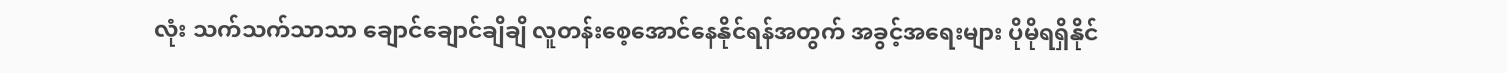လုံး သက်သက်သာသာ ချောင်ချောင်ချိချိ လူတန်းစေ့အောင်နေနိုင်ရန်အတွက် အခွင့်အရေးများ ပိုမိုရရှိနိုင်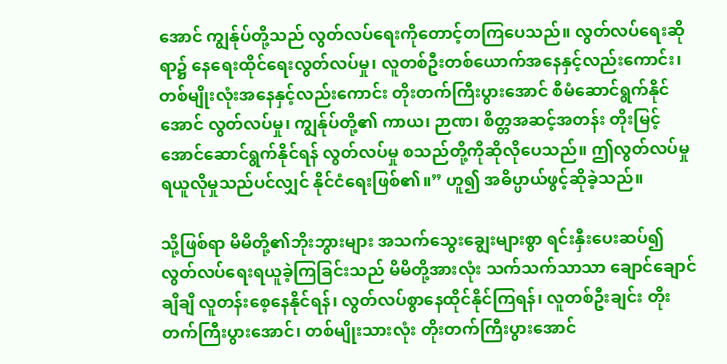အောင် ကျွန်ုပ်တို့သည် လွတ်လပ်ရေးကိုတောင့်တကြပေသည်။ လွတ်လပ်ရေးဆိုရာ၌ နေရေးထိုင်ရေးလွတ်လပ်မှု၊ လူတစ်ဦးတစ်ယောက်အနေနှင့်လည်းကောင်း၊ တစ်မျိုးလုံးအနေနှင့်လည်းကောင်း တိုးတက်ကြီးပွားအောင် စီမံဆောင်ရွက်နိုင်အောင် လွတ်လပ်မှု၊ ကျွန်ုပ်တို့၏ ကာယ၊ ဉာဏ၊ စိတ္တအဆင့်အတန်း တိုးမြင့်အောင်ဆောင်ရွက်နိုင်ရန် လွတ်လပ်မှု စသည်တို့ကိုဆိုလိုပေသည်။ ဤလွတ်လပ်မှု ရယူလိုမှုသည်ပင်လျှင် နိုင်ငံရေးဖြစ်၏။” ဟူ၍ အဓိပ္ပာယ်ဖွင့်ဆိုခဲ့သည်။

သို့ဖြစ်ရာ မိမိတို့၏ဘိုးဘွားများ အသက်သွေးချွေးများစွာ ရင်းနှီးပေးဆပ်၍ လွတ်လပ်ရေးရယူခဲ့ကြခြင်းသည် မိမိတို့အားလုံး သက်သက်သာသာ ချောင်ချောင်ချိချိ လူတန်းစေ့နေနိုင်ရန်၊ လွတ်လပ်စွာနေထိုင်နိုင်ကြရန်၊ လူတစ်ဦးချင်း တိုးတက်ကြီးပွားအောင်၊ တစ်မျိုးသားလုံး တိုးတက်ကြီးပွားအောင်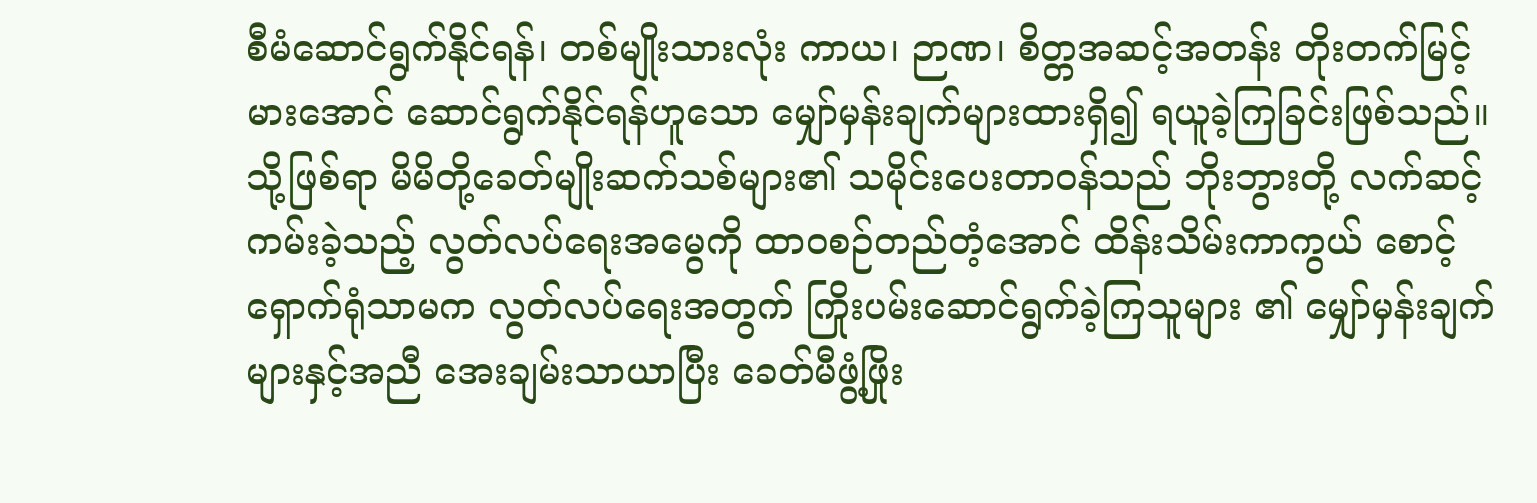စီမံဆောင်ရွက်နိုင်ရန်၊ တစ်မျိုးသားလုံး ကာယ၊ ဉာဏ၊ စိတ္တအဆင့်အတန်း တိုးတက်မြင့်မားအောင် ဆောင်ရွက်နိုင်ရန်ဟူသော မျှော်မှန်းချက်များထားရှိ၍ ရယူခဲ့ကြခြင်းဖြစ်သည်။ သို့ဖြစ်ရာ မိမိတို့ခေတ်မျိုးဆက်သစ်များ၏ သမိုင်းပေးတာဝန်သည် ဘိုးဘွားတို့ လက်ဆင့်ကမ်းခဲ့သည့် လွတ်လပ်ရေးအမွေကို ထာဝစဉ်တည်တံ့အောင် ထိန်းသိမ်းကာကွယ် စောင့်ရှောက်ရုံသာမက လွတ်လပ်ရေးအတွက် ကြိုးပမ်းဆောင်ရွက်ခဲ့ကြသူများ ၏ မျှော်မှန်းချက်များနှင့်အညီ အေးချမ်းသာယာပြီး ခေတ်မီဖွံ့ဖြိုး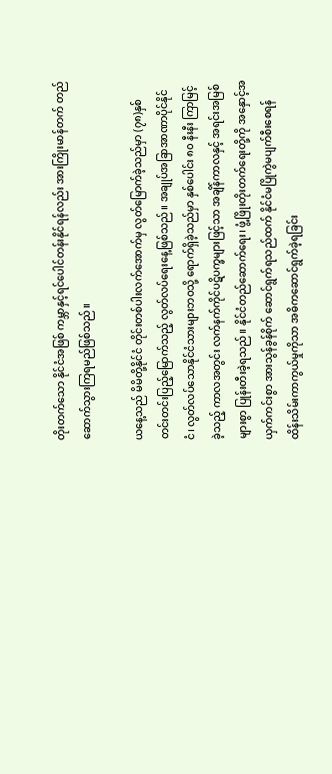တိုးတက်သော နိုင်ငံအဖြစ် ကမ္ဘာနှင့်ရင်ပေါင်တန်းနိုင်ရန်လည်း အားကြိုးမာန်တက် တည်ဆောက်သွားကြရမည်ဖြစ်သည်။

ယနေ့သည် မိမိတို့နိုင်ငံ တိုင်းတစ်ပါးလက်အောက်မှ လွတ်မြောက်ခဲ့သည်မှာ (၇၈)နှစ် တင်းတင်းပြည့်မြောက်သည့် လွတ်လပ်ရေးနေ့ဖြစ်သည်။ အချုပ်အခြာအာဏာပိုင်နိုင်ငံ၊ လွတ်လပ်သောနိုင်ငံသားများဘဝသို့ ရောက်ရှိခဲ့သည်မှာ နှစ်ပေါင်း ၈၀ နီးနီး ကြာမြင့်ခဲ့သည့် ကာလအတွင်း လက်နက်ကိုင်ပဋိပက္ခများဖြင့်သာ အချိန်ကာလနှင့် အရင်းအမြစ်များစွာ ပြုန်းတီးခဲ့ရသည်။ နိုင်ငံတည်ဆောက်ရေး၊ ဖွံ့ဖြိုးတိုးတက်ရေးတို့ကို အနှောင့်အယှက်ကင်းစွာ အားသွန်ခွန်စိုက် ဆောင်ရွက်ရသည်ထက် နိုင်ငံမပြိုကွဲမပျက်စီးစေရန် ထိန်းသိမ်းကာကွယ်မှုကိုသာ အဓိကဆောင်ရွက်ခဲ့ရခြင်း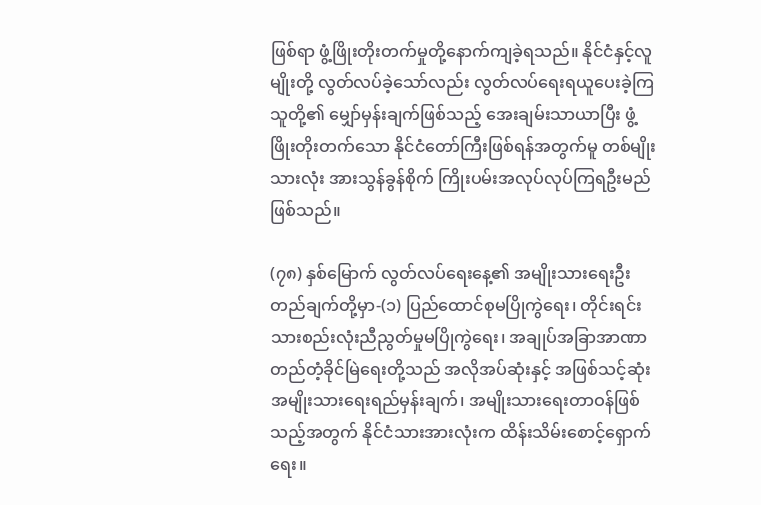ဖြစ်ရာ ဖွံ့ဖြိုးတိုးတက်မှုတို့နောက်ကျခဲ့ရသည်။ နိုင်ငံနှင့်လူမျိုးတို့ လွတ်လပ်ခဲ့သော်လည်း လွတ်လပ်ရေးရယူပေးခဲ့ကြသူတို့၏ မျှော်မှန်းချက်ဖြစ်သည့် အေးချမ်းသာယာပြီး ဖွံ့ဖြိုးတိုးတက်သော နိုင်ငံတော်ကြီးဖြစ်ရန်အတွက်မူ တစ်မျိုးသားလုံး အားသွန်ခွန်စိုက် ကြိုးပမ်းအလုပ်လုပ်ကြရဦးမည်ဖြစ်သည်။

(၇၈) နှစ်မြောက် လွတ်လပ်ရေးနေ့၏ အမျိုးသားရေးဦးတည်ချက်တို့မှာ-(၁) ပြည်ထောင်စုမပြိုကွဲရေး၊ တိုင်းရင်းသားစည်းလုံးညီညွတ်မှုမပြိုကွဲရေး၊ အချုပ်အခြာအာဏာတည်တံ့ခိုင်မြဲရေးတို့သည် အလိုအပ်ဆုံးနှင့် အဖြစ်သင့်ဆုံး အမျိုးသားရေးရည်မှန်းချက်၊ အမျိုးသားရေးတာဝန်ဖြစ်သည့်အတွက် နိုင်ငံသားအားလုံးက ထိန်းသိမ်းစောင့်ရှောက်ရေး။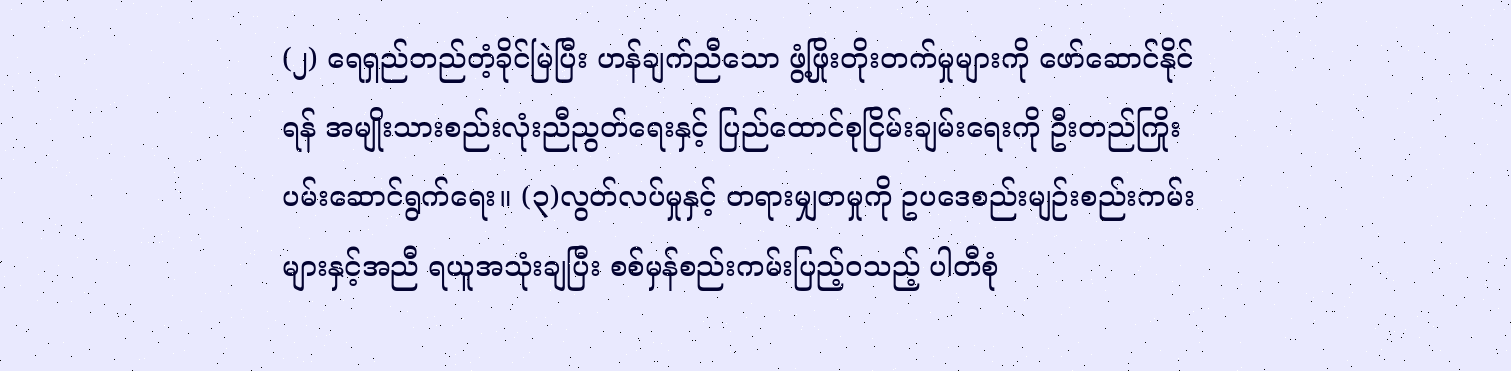(၂) ရေရှည်တည်တံ့ခိုင်မြဲပြီး ဟန်ချက်ညီသော ဖွံ့ဖြိုးတိုးတက်မှုများကို ဖော်ဆောင်နိုင်ရန် အမျိုးသားစည်းလုံးညီညွတ်ရေးနှင့် ပြည်ထောင်စုငြိမ်းချမ်းရေးကို ဦးတည်ကြိုးပမ်းဆောင်ရွက်ရေး။ (၃)လွတ်လပ်မှုနှင့် တရားမျှတမှုကို ဥပဒေစည်းမျဉ်းစည်းကမ်းများနှင့်အညီ ရယူအသုံးချပြီး စစ်မှန်စည်းကမ်းပြည့်ဝသည့် ပါတီစုံ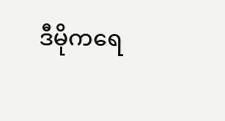ဒီမိုကရေ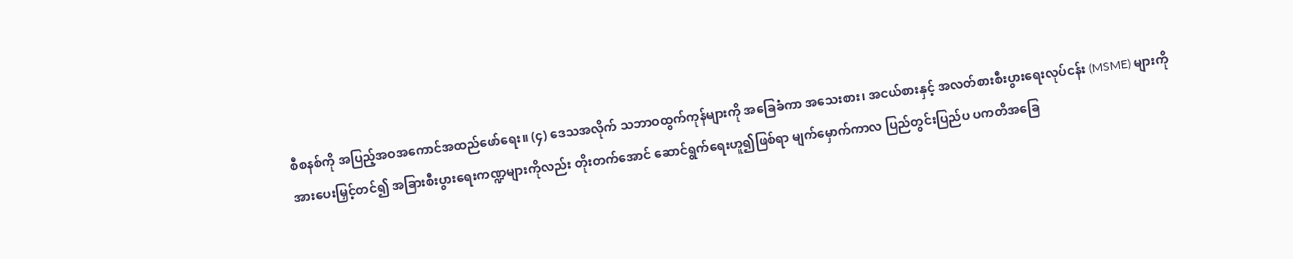စီစနစ်ကို အပြည့်အဝအကောင်အထည်ဖော်ရေး။ (၄) ဒေသအလိုက် သဘာဝထွက်ကုန်များကို အခြေခံကာ အသေးစား၊ အငယ်စားနှင့် အလတ်စားစီးပွားရေးလုပ်ငန်း (MSME) များကို အားပေးမြှင့်တင်၍ အခြားစီးပွားရေးကဏ္ဍများကိုလည်း တိုးတက်အောင် ဆောင်ရွက်ရေးဟူ၍ဖြစ်ရာ မျက်မှောက်ကာလ ပြည်တွင်းပြည်ပ ပကတိအခြေ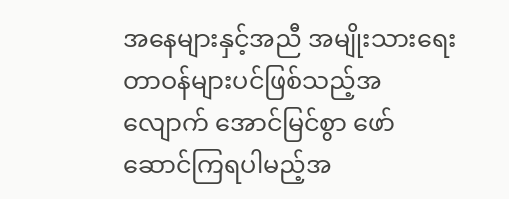အနေများနှင့်အညီ အမျိုးသားရေးတာဝန်များပင်ဖြစ်သည့်အလျောက် အောင်မြင်စွာ ဖော်ဆောင်ကြရပါမည့်အ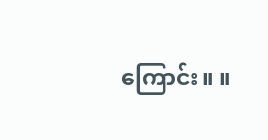ကြောင်း။ ။